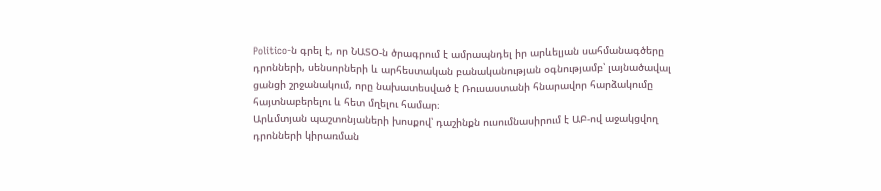Politico-ն գրել է, որ ՆԱՏՕ-ն ծրագրում է ամրապնդել իր արևելյան սահմանագծերը դրոնների, սենսորների և արհեստական բանականության օգնությամբ՝ լայնածավալ ցանցի շրջանակում, որը նախատեսված է Ռուսաստանի հնարավոր հարձակումը հայտնաբերելու և հետ մղելու համար։
Արևմտյան պաշտոնյաների խոսքով՝ դաշինքն ուսումնասիրում է ԱԲ-ով աջակցվող դրոնների կիրառման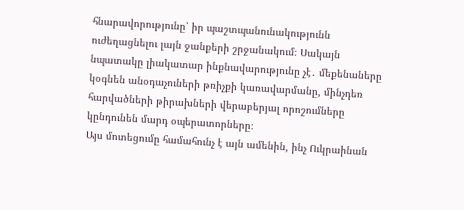հնարավորությունը՝ իր պաշտպանունակությունն ուժեղացնելու լայն ջանքերի շրջանակում։ Սակայն նպատակը լիակատար ինքնավարությունը չէ․ մեքենաները կօգնեն անօդաչուների թռիչքի կառավարմանը, մինչդեռ հարվածների թիրախների վերաբերյալ որոշումները կընդունեն մարդ օպերատորները։
Այս մոտեցումը համահունչ է այն ամենին, ինչ Ուկրաինան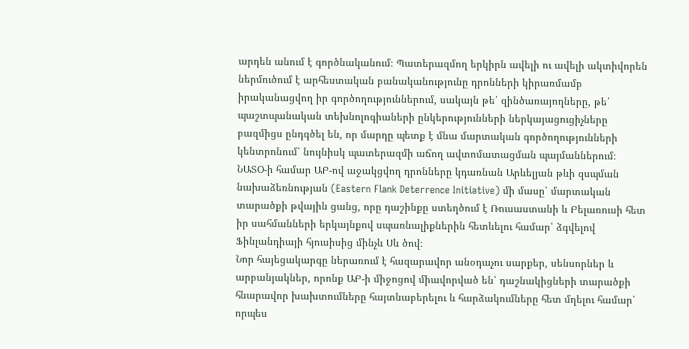արդեն անում է գործնականում։ Պատերազմող երկիրն ավելի ու ավելի ակտիվորեն ներմուծում է արհեստական բանականությունը դրոնների կիրառմամբ իրականացվող իր գործողություններում, սակայն թե՛ զինծառայողները, թե՛ պաշտպանական տեխնոլոգիաների ընկերությունների ներկայացուցիչները բազմիցս ընդգծել են, որ մարդը պետք է մնա մարտական գործողությունների կենտրոնում՝ նույնիսկ պատերազմի աճող ավտոմատացման պայմաններում։
ՆԱՏՕ-ի համար ԱԲ-ով աջակցվող դրոնները կդառնան Արևելյան թևի զսպման նախաձեռնության (Eastern Flank Deterrence Initiative) մի մասը՝ մարտական տարածքի թվային ցանց, որը դաշինքը ստեղծում է Ռուսաստանի և Բելառուսի հետ իր սահմանների երկայնքով սպառնալիքներին հետևելու համար՝ ձգվելով Ֆինլանդիայի հյուսիսից մինչև Սև ծով։
Նոր հայեցակարգը ներառում է հազարավոր անօդաչու սարքեր, սենսորներ և արբանյակներ, որոնք ԱԲ-ի միջոցով միավորված են՝ դաշնակիցների տարածքի հնարավոր խախտումները հայտնաբերելու և հարձակումները հետ մղելու համար՝ որպես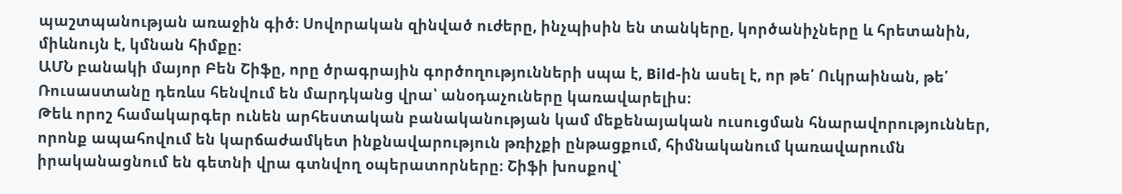պաշտպանության առաջին գիծ։ Սովորական զինված ուժերը, ինչպիսին են տանկերը, կործանիչները և հրետանին, միևնույն է, կմնան հիմքը։
ԱՄՆ բանակի մայոր Բեն Շիֆը, որը ծրագրային գործողությունների սպա է, Bild-ին ասել է, որ թե՛ Ուկրաինան, թե՛ Ռուսաստանը դեռևս հենվում են մարդկանց վրա՝ անօդաչուները կառավարելիս։
Թեև որոշ համակարգեր ունեն արհեստական բանականության կամ մեքենայական ուսուցման հնարավորություններ, որոնք ապահովում են կարճաժամկետ ինքնավարություն թռիչքի ընթացքում, հիմնականում կառավարումն իրականացնում են գետնի վրա գտնվող օպերատորները։ Շիֆի խոսքով՝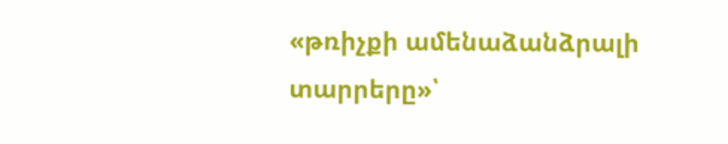«թռիչքի ամենաձանձրալի տարրերը»՝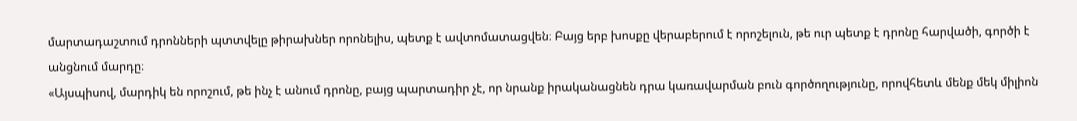մարտադաշտում դրոնների պտտվելը թիրախներ որոնելիս, պետք է ավտոմատացվեն։ Բայց երբ խոսքը վերաբերում է որոշելուն, թե ուր պետք է դրոնը հարվածի, գործի է անցնում մարդը։
«Այսպիսով, մարդիկ են որոշում, թե ինչ է անում դրոնը, բայց պարտադիր չէ, որ նրանք իրականացնեն դրա կառավարման բուն գործողությունը, որովհետև մենք մեկ միլիոն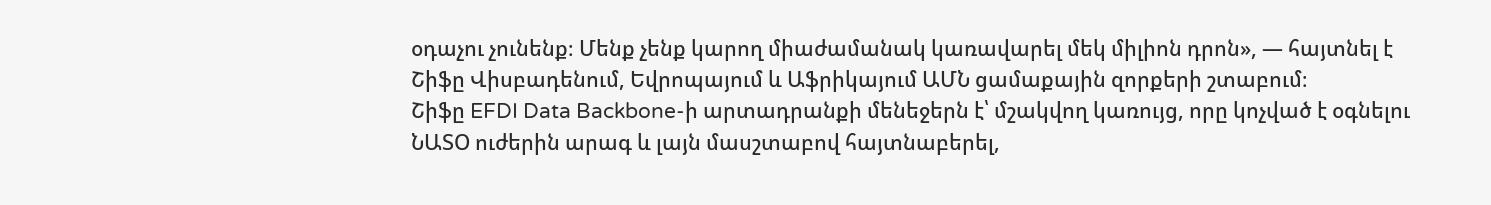օդաչու չունենք։ Մենք չենք կարող միաժամանակ կառավարել մեկ միլիոն դրոն», — հայտնել է Շիֆը Վիսբադենում, Եվրոպայում և Աֆրիկայում ԱՄՆ ցամաքային զորքերի շտաբում։
Շիֆը EFDI Data Backbone-ի արտադրանքի մենեջերն է՝ մշակվող կառույց, որը կոչված է օգնելու ՆԱՏՕ ուժերին արագ և լայն մասշտաբով հայտնաբերել,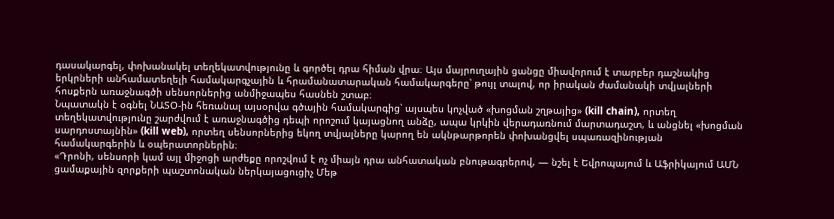դասակարգել, փոխանակել տեղեկատվությունը և գործել դրա հիման վրա։ Այս մայրուղային ցանցը միավորում է տարբեր դաշնակից երկրների անհամատեղելի համակարգչային և հրամանատարական համակարգերը՝ թույլ տալով, որ իրական ժամանակի տվյալների հոսքերն առաջնագծի սենսորներից անմիջապես հասնեն շտաբ։
Նպատակն է օգնել ՆԱՏՕ-ին հեռանալ այսօրվա գծային համակարգից՝ այսպես կոչված «խոցման շղթայից» (kill chain), որտեղ տեղեկատվությունը շարժվում է առաջնագծից դեպի որոշում կայացնող անձը, ապա կրկին վերադառնում մարտադաշտ, և անցնել «խոցման սարդոստայնին» (kill web), որտեղ սենսորներից եկող տվյալները կարող են ակնթարթորեն փոխանցվել սպառազինության համակարգերին և օպերատորներին։
«Դրոնի, սենսորի կամ այլ միջոցի արժեքը որոշվում է ոչ միայն դրա անհատական բնութագրերով, — նշել է Եվրոպայում և Աֆրիկայում ԱՄՆ ցամաքային զորքերի պաշտոնական ներկայացուցիչ Մեթ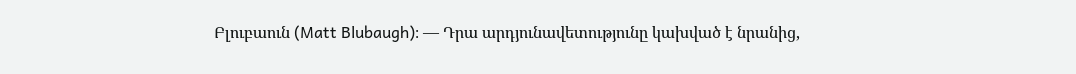Բլուբաուն (Matt Blubaugh)։ — Դրա արդյունավետությունը կախված է նրանից,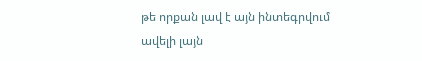թե որքան լավ է այն ինտեգրվում ավելի լայն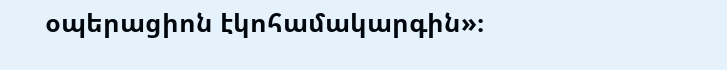օպերացիոն էկոհամակարգին»։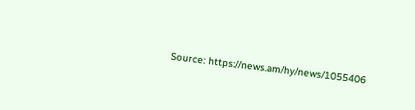Source: https://news.am/hy/news/1055406